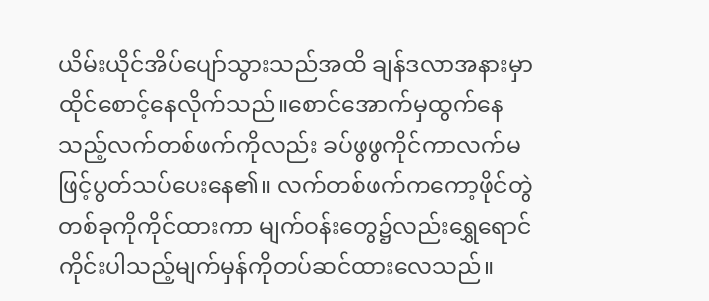ယိမ်းယိုင်အိပ်ပျော်သွားသည်အထိ ချန်ဒလာအနားမှာထိုင်စောင့်နေလိုက်သည်။စောင်အောက်မှထွက်နေသည့်လက်တစ်ဖက်ကိုလည်း ခပ်ဖွဖွကိုင်ကာလက်မဖြင့်ပွတ်သပ်ပေးနေ၏။ လက်တစ်ဖက်ကကော့ဖိုင်တွဲတစ်ခုကိုကိုင်ထားကာ မျက်ဝန်းတွေ၌လည်းရွှေရောင်ကိုင်းပါသည့်မျက်မှန်ကိုတပ်ဆင်ထားလေသည်။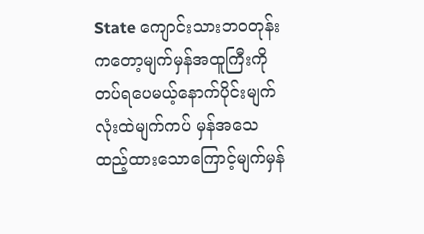State ကျောင်းသားဘဝတုန်းကတော့မျက်မှန်အထူကြီးကိုတပ်ရပေမယ့်နောက်ပိုင်းမျက်လုံးထဲမျက်ကပ် မှန်အသေထည့်ထားသောကြောင့်မျက်မှန်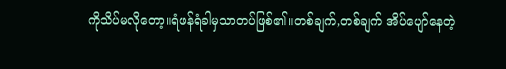ကိုသိပ်မလိုတော့။ရံဖန်ရံခါမှသာတပ်ဖြစ်၏။တစ်ချက်,တစ်ချက် အိပ်ပျော်နေတဲ့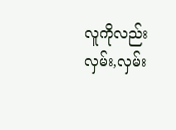လူကိုလည်းလှမ်း,လှမ်း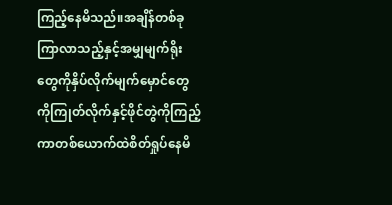ကြည့်နေမိသည်။အချိန်တစ်ခုကြာလာသည့်နှင့်အမျှမျက်ရိုးတွေကိုနှိပ်လိုက်မျက်မှောင်တွေကိုကြုတ်လိုက်နှင့်ဖိုင်တွဲကိုကြည့်ကာတစ်ယောက်ထဲစိတ်ရှုပ်နေမိ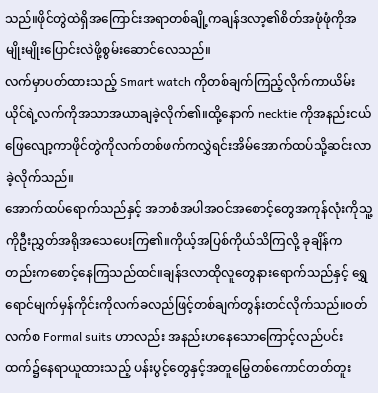သည်။ဖိုင်တွဲထဲရှိအကြောင်းအရာတစ်ချို့ကချန်ဒလာ့၏စိတ်အဖုံဖုံကိုအမျိုးမျိုးပြောင်းလဲဖို့စွမ်းဆောင်လေသည်။
လက်မှာပတ်ထားသည့် Smart watch ကိုတစ်ချက်ကြည့်လိုက်ကာယိမ်းယိုင်ရဲ့လက်ကိုအသာအယာချခဲ့လိုက်၏။ထို့နောက် necktie ကိုအနည်းငယ်ဖြေလျော့ကာဖိုင်တွဲကိုလက်တစ်ဖက်ကလွှဲရင်းအိမ်အောက်ထပ်သို့ဆင်းလာခဲ့လိုက်သည်။
အောက်ထပ်ရောက်သည်နှင့် အဘစံအပါအဝင်အစောင့်တွေအကုန်လုံးကိုသူ့ကိုဦးညွှတ်အရိုအသေပေးကြ၏။ကိုယ့်အပြစ်ကိုယ်သိကြလို့ ခုချိန်ကတည်းကစောင့်နေကြသည်ထင်။ချန်ဒလာထိုလူတွေနားရောက်သည်နှင့် ရွှေရောင်မျက်မှန်ကိုင်းကိုလက်ခလည်ဖြင့်တစ်ချက်တွန်းတင်လိုက်သည်။ဝတ်လက်စ Formal suits ဟာလည်း အနည်းဟနေသောကြောင့်လည်ပင်းထက်၌နေရာယူထားသည့် ပန်းပွင့်တွေနှင့်အတူမြွေတစ်ကောင်တတ်တူး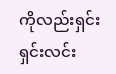ကိုလည်းရှင်းရှင်းလင်း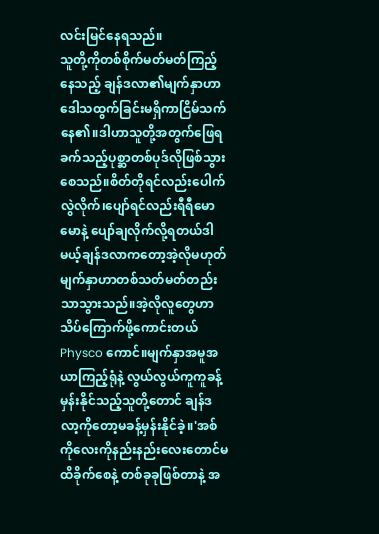လင်းမြင်နေရသည်။
သူတို့ကိုတစ်စိုက်မတ်မတ်ကြည့်နေသည့် ချန်ဒလာ၏မျက်နှာဟာဒေါသထွက်ခြင်းမရှိကာငြိမ်သက်နေ၏။ဒါဟာသူတို့အတွက်ဖြေရခက်သည့်ပုစ္ဆာတစ်ပုဒ်လိုဖြစ်သွားစေသည်။စိတ်တိုရင်လည်းပေါက်လွဲလိုက်၊ပျော်ရင်လည်းရီရီမောမောနဲ့ ပျော်ချလိုက်လို့ရတယ်ဒါမယ့်ချန်ဒလာကတော့အဲ့လိုမဟုတ် မျက်နှာဟာတစ်သတ်မတ်တည်းသာသွားသည်။အဲ့လိုလူတွေဟာသိပ်ကြောက်ဖို့ကောင်းတယ် Physco ကောင်။မျက်နှာအမူအယာကြည့်ရုံနဲ့ လွယ်လွယ်ကူကူခန့်မှန်းနိုင်သည့်သူတို့တောင် ချန်ဒလာ့ကိုတော့မခန့်မှန်းနိုင်ခဲ့။'အစ်ကိုလေးကိုနည်းနည်းလေးတောင်မထိခိုက်စေနဲ့ တစ်ခုခုဖြစ်တာနဲ့ အ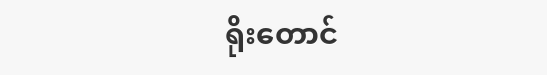ရိုးတောင်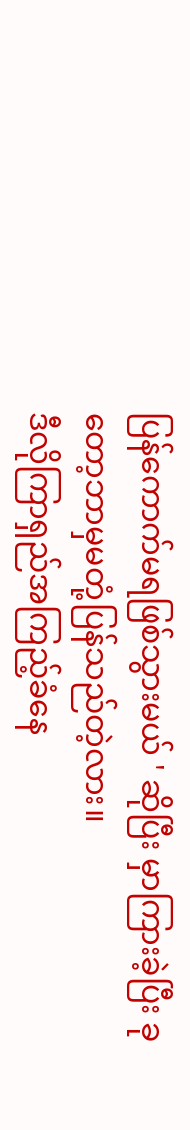ပြန်ကောက်မရဖြစ်သွားမယ် ' ဆိုပြီး မှာကြားခဲ့ပြီး ခုတော့ဘာမှမတုံ့ပြန်သည်တဲ့လား။
ဒီလိုကြာရှည်အကြည့်ခံနေ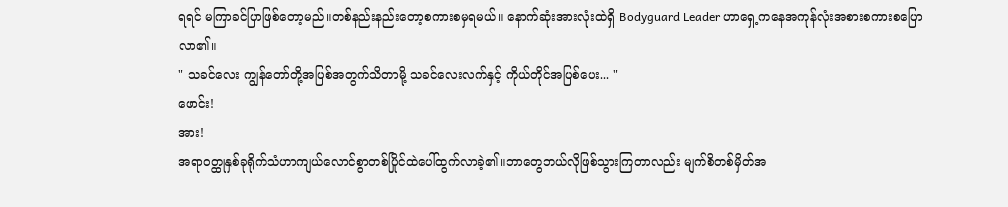ရရင် မကြာခင်ပြာဖြစ်တော့မည်။တစ်နည်းနည်းတော့စကားစမှရမယ်။ နောက်ဆုံးအားလုံးထဲရှိ Bodyguard Leader ဟာရှေ့ကနေအကုန်လုံးအစားစကားစပြောလာ၏။
" သခင်လေး ကျွန်တော်တို့အပြစ်အတွက်သိတာမို့ သခင်လေးလက်နှင့် ကိုယ်တိုင်အပြစ်ပေး... "
ဖောင်း!
အား!
အရာဝတ္ထုနှစ်ခုရိုက်သံဟာကျယ်လောင်စွာတစ်ပြိုင်ထဲပေါ်ထွက်လာခဲ့၏။ဘာတွေဘယ်လိုဖြစ်သွားကြတာလည်း မျက်စိတစ်မှိတ်အ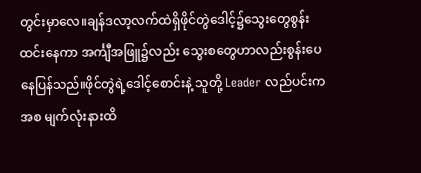တွင်းမှာလေ။ချန်ဒလာ့လက်ထဲရှိဖိုင်တွဲဒေါင့်၌သွေးတွေစွန်းထင်းနေကာ အင်္ကျီအဖြူ၌လည်း သွေးစတွေဟာလည်းစွန်းပေနေပြန်သည်။ဖိုင်တွဲရဲ့ဒေါင့်စောင်းနဲ့ သူတို့ Leader လည်ပင်းကအစ မျက်လုံးနားထိ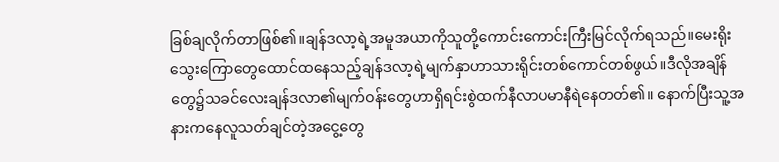ခြစ်ချလိုက်တာဖြစ်၏။ချန်ဒလာ့ရဲ့အမူအယာကိုသူတို့ကောင်းကောင်းကြီးမြင်လိုက်ရသည်။မေးရိုးသွေးကြောတွေထောင်ထနေသည့်ချန်ဒလာ့ရဲ့မျက်နှာဟာသားရိုင်းတစ်ကောင်တစ်ဖွယ်။ဒီလိုအချိန် တွေ၌သခင်လေးချန်ဒလာ၏မျက်ဝန်းတွေဟာရှိရင်းစွဲထက်နီလာပမာနီရဲနေတတ်၏။ နောက်ပြီးသူ့အနားကနေလူသတ်ချင်တဲ့အငွေ့တွေ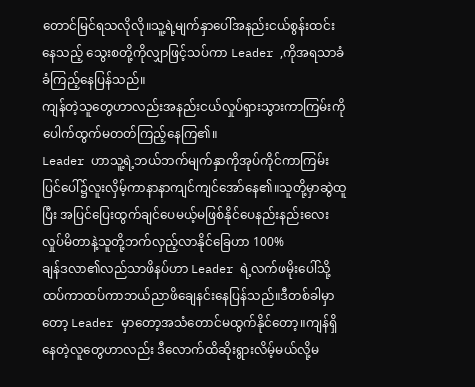တောင်မြင်ရသလိုလို။သူ့ရဲ့မျက်နှာပေါ်အနည်းငယ်စွန်းထင်းနေသည့် သွေးစတို့ကိုလျှာဖြင့်သပ်ကာ Leader ,ကိုအရသာခံခံကြည့်နေပြန်သည်။
ကျန်တဲ့သူတွေဟာလည်းအနည်းငယ်လှုပ်ရှားသွားကာကြမ်းကိုပေါက်ထွက်မတတ်ကြည့်နေကြ၏။
Leader ဟာသူ့ရဲ့ဘယ်ဘက်မျက်နှာကိုအုပ်ကိုင်ကာကြမ်းပြင်ပေါ်၌လူးလှိမ့်ကာနာနာကျင်ကျင်အော်နေ၏။သူတို့မှာဆွဲထူပြီး အပြင်ပြေးထွက်ချင်ပေမယ့်မဖြစ်နိုင်ပေနည်းနည်းလေးလှုပ်မိတာနဲ့သူတို့ဘက်လှည့်လာနိုင်ခြေဟာ 100%
ချန်ဒလာ၏လည်သာဖိနပ်ဟာ Leader ရဲ့လက်ဖမိုးပေါ်သို့ထပ်ကာထပ်ကာဘယ်ညာဖိချေနင်းနေပြန်သည်။ဒီတစ်ခါမှာတော့ Leader မှာတော့အသံတောင်မထွက်နိုင်တော့။ကျန်ရှိနေတဲ့လူတွေဟာလည်း ဒီလောက်ထိဆိုးရွားလိမ့်မယ်လို့မ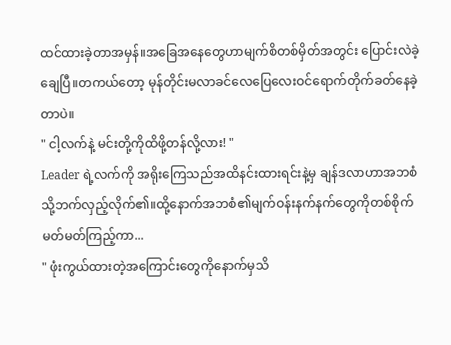ထင်ထားခဲ့တာအမှန်။အခြေအနေတွေဟာမျက်စိတစ်မှိတ်အတွင်း ပြောင်းလဲခဲ့ချေပြီ။တကယ်တော့ မုန်တိုင်းမလာခင်လေပြေလေးဝင်ရောက်တိုက်ခတ်နေခဲ့တာပဲ။
" ငါ့လက်နဲ့ မင်းတို့ကိုထိဖို့တန်လို့လား! "
Leader ရဲ့လက်ကို အရိုးကြေသည်အထိနင်းထားရင်းနဲ့မှ ချန်ဒလာဟာအဘစံသို့ဘက်လှည့်လိုက်၏။ထို့နောက်အဘစံ၏မျက်ဝန်းနက်နက်တွေကိုတစ်စိုက်မတ်မတ်ကြည့်ကာ...
" ဖုံးကွယ်ထားတဲ့အကြောင်းတွေကိုနောက်မှသိ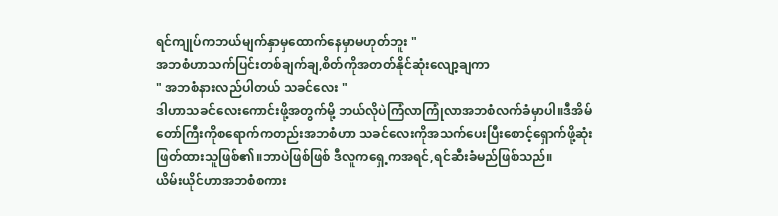ရင်ကျုပ်ကဘယ်မျက်နှာမှထောက်နေမှာမဟုတ်ဘူး "
အဘစံဟာသက်ပြင်းတစ်ချက်ချ,စိတ်ကိုအတတ်နိုင်ဆုံးလျော့ချကာ
" အဘစံနားလည်ပါတယ် သခင်လေး "
ဒါဟာသခင်လေးကောင်းဖို့အတွက်မို့ ဘယ်လိုပဲကြံလာကြုံလာအဘစံလက်ခံမှာပါ။ဒီအိမ်တော်ကြီးကိုစရောက်ကတည်းအဘစံဟာ သခင်လေးကိုအသက်ပေးပြီးစောင့်ရှောက်ဖို့ဆုံးဖြတ်ထားသူဖြစ်၏။ဘာပဲဖြစ်ဖြစ် ဒီလူကရှေ့ကအရင်,ရင်ဆီးခံမည်ဖြစ်သည်။
ယိမ်းယိုင်ဟာအဘစံစကား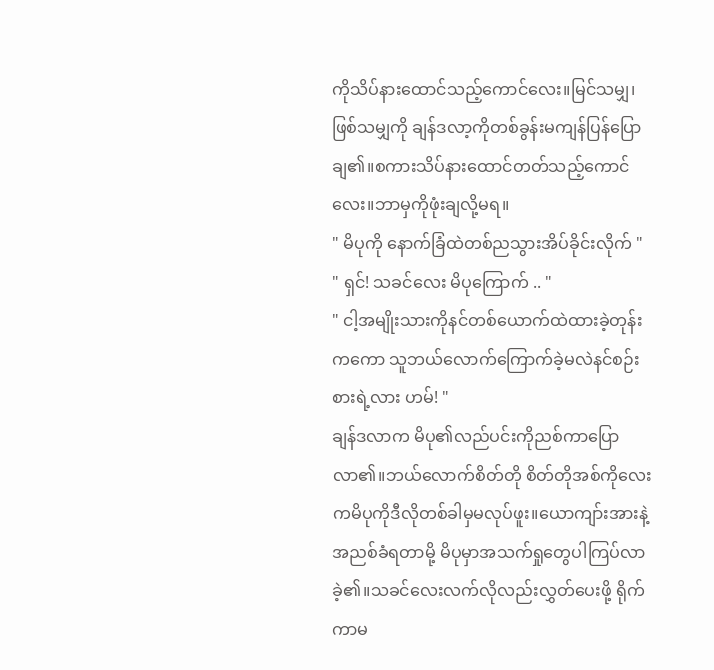ကိုသိပ်နားထောင်သည့်ကောင်လေး။မြင်သမျှ၊ဖြစ်သမျှကို ချန်ဒလာ့ကိုတစ်ခွန်းမကျန်ပြန်ပြောချ၏။စကားသိပ်နားထောင်တတ်သည့်ကောင်လေး။ဘာမှကိုဖုံးချလို့မရ။
" မိပုကို နောက်ခြံထဲတစ်ညသွားအိပ်ခိုင်းလိုက် "
" ရှင်! သခင်လေး မိပုကြောက် .. "
" ငါ့အမျိုးသားကိုနင်တစ်ယောက်ထဲထားခဲ့တုန်းကကော သူဘယ်လောက်ကြောက်ခဲ့မလဲနင်စဉ်းစားရဲ့လား ဟမ်! "
ချန်ဒလာက မိပု၏လည်ပင်းကိုညစ်ကာပြောလာ၏။ဘယ်လောက်စိတ်တို စိတ်တိုအစ်ကိုလေးကမိပုကိုဒီလိုတစ်ခါမှမလုပ်ဖူး။ယောကျာ်းအားနဲ့အညစ်ခံရတာမို့ မိပုမှာအသက်ရှုတွေပါကြပ်လာခဲ့၏။သခင်လေးလက်လိုလည်းလွှတ်ပေးဖို့ ရိုက်ကာမ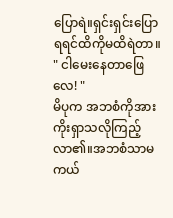ပြောရဲ။ရှင်းရှင်းပြောရရင်ထိကိုမထိရဲတာ။
" ငါမေးနေတာဖြေလေ! "
မိပုက အဘစံကိုအားကိုးရှာသလိုကြည့်လာ၏။အဘစံသာမကယ်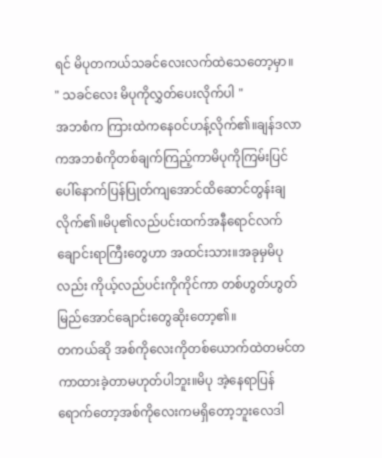ရင် မိပုတကယ်သခင်လေးလက်ထဲသေတော့မှာ။
" သခင်လေး မိပုကိုလွှတ်ပေးလိုက်ပါ "
အဘစံက ကြားထဲကနေဝင်ဟန့်လိုက်၏။ချန်ဒလာကအဘစံကိုတစ်ချက်ကြည့်ကာမိပုကိုကြမ်းပြင် ပေါ်နောက်ပြန်ပြုတ်ကျအောင်ထိဆောင်တွန်းချလိုက်၏။မိပု၏လည်ပင်းထက်အနီရောင်လက်ချောင်းရာကြီးတွေဟာ အထင်းသား။အခုမှမိပုလည်း ကိုယ့်လည်ပင်းကိုကိုင်ကာ တစ်ဟွတ်ဟွတ်မြည်အောင်ချောင်းတွေဆိုးတော့၏။
တကယ်ဆို အစ်ကိုလေးကိုတစ်ယောက်ထဲတမင်တကာထားခဲ့တာမဟုတ်ပါဘူး။မိပု အဲ့နေရာပြန်ရောက်တော့အစ်ကိုလေးကမရှိတော့ဘူးလေဒါ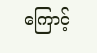ကြောင့်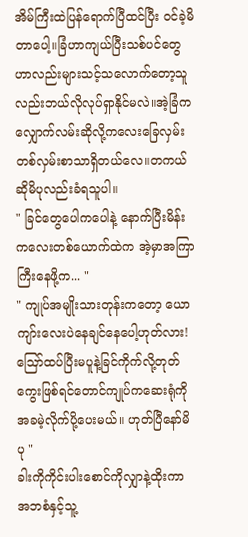အိမ်ကြီးထဲပြန်ရောက်ပြီထင်ပြီး ဝင်ခဲ့မိတာပေါ့။ခြံဟာကျယ်ပြီးသစ်ပင်တွေဟာလည်းများသင့်သလောက်တော့သူလည်းဘယ်လိုလုပ်ရှာနိုင်မလဲ။အဲ့ခြံက လျှောက်လမ်းဆိုလို့ကလေးခြေလှမ်းတစ်လှမ်းစာသာရှိတယ်လေ။တကယ်ဆိုမိပုလည်းခံရသူပါ။
" ခြင်တွေပေါကပေါနဲ့ နောက်ပြီးမိန်းကလေးတစ်ယောက်ထဲက အဲ့မှာအကြာကြီးနေဖို့က... "
" ကျုပ်အမျိုးသားတုန်းကတော့ ယောကျာ်းလေးပဲနေချင်နေပေါ့ဟုတ်လား!ဪထပ်ပြီးမပူနဲ့ခြင်ကိုက်လို့တုတ်ကွေးဖြစ်ရင်တောင်ကျုပ်ကဆေးရုံကိုအခမဲ့လိုက်ပို့ပေးမယ်။ ဟုတ်ပြီနော်မိပု "
ခါးကိုကိုင်းပါးစောင်ကိုလျှာနဲ့ထိုးကာ အဘစံနှင့်သူ့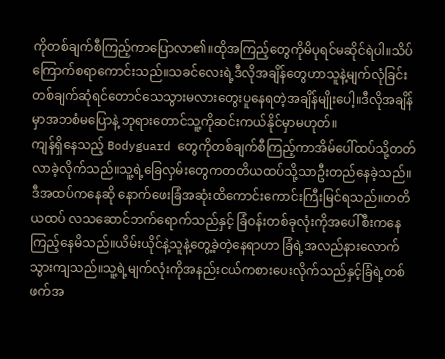ကိုတစ်ချက်စီကြည့်ကာပြောလာ၏။ထိုအကြည့်တွေကိုမိပုရင်မဆိုင်ရဲပါ။သိပ်ကြောက်စရာကောင်းသည်။သခင်လေးရဲ့ဒီလိုအချိန်တွေဟာသူနဲ့မျက်လုံခြင်းတစ်ချက်ဆုံရင်တောင်သေသွားမလားတွေးပူနေရတဲ့အချိန်မျိုးပေါ့။ဒီလိုအချိန်မှာအဘစံမပြောနဲ့ ဘုရားတောင်သူ့ကိုဆင်းကယ်နိုင်မှာမဟုတ်။
ကျန်ရှိနေသည့် Bodyguard တွေကိုတစ်ချက်စီကြည့်ကာအိမ်ပေါ်ထပ်သို့တတ်လာခဲ့လိုက်သည်။သူ့ရဲ့ခြေလှမ်းတွေကတတိယထပ်သို့သာဦးတည်နေခဲ့သည်။ဒီအထပ်ကနေဆို နောက်ဖေးခြံအဆုံးထိကောင်းကောင်းကြီးမြင်ရသည်။တတိယထပ် လသဆောင်ဘက်ရောက်သည်နှင့် ခြံဝန်းတစ်ခုလုံးကိုအပေါ်စီးကနေကြည့်နေမိသည်။ယိမ်းယိုင်နဲ့သူနဲ့တွေ့ခဲ့တဲ့နေရာဟာ ခြံရဲ့အလည်နားလောက်သွားကျသည်။သူ့ရဲ့မျက်လုံးကိုအနည်းငယ်ကစားပေးလိုက်သည်နှင့်ခြံရဲ့တစ်ဖက်အ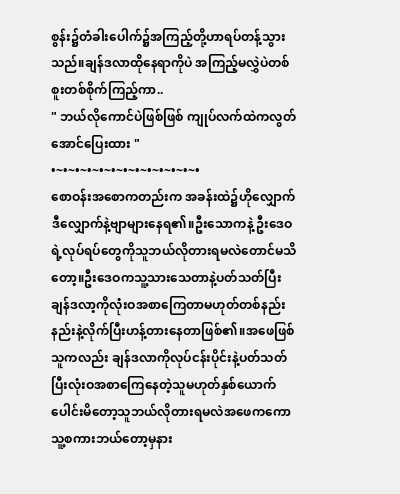စွန်း၌တံခါးပေါက်၌အကြည့်တို့ဟာရပ်တန့်သွားသည်။ချန်ဒလာထိုနေရာကိုပဲ အကြည့်မလွှဲပဲတစ်စူးတစ်စိုက်ကြည့်ကာ..
" ဘယ်လိုကောင်ပဲဖြစ်ဖြစ် ကျုပ်လက်ထဲကလွတ်အောင်ပြေးထား "
•~•~•~•~•~•~•~•~•~•~•~•~•
စောဝန်းအစောကတည်းက အခန်းထဲ၌ဟိုလျှောက်ဒီလျှောက်နဲ့ဗျာများနေရ၏။ဦးသောကနဲ့ ဦးဒေဝရဲ့လုပ်ရပ်တွေကိုသူဘယ်လိုတားရမလဲတောင်မသိတော့။ဦးဒေဝကသူ့သားသေတာနဲ့ပတ်သတ်ပြီး ချန်ဒလာ့ကိုလုံးဝအစာကြေတာမဟုတ်တစ်နည်းနည်းနဲ့လိုက်ပြီးဟန့်တားနေတာဖြစ်၏။အဖေဖြစ်သူကလည်း ချန်ဒလာကိုလုပ်ငန်းပိုင်းနဲ့ပတ်သတ်ပြီးလုံးဝအစာကြေနေတဲ့သူမဟုတ်နှစ်ယောက်ပေါင်းမိတော့သူဘယ်လိုတားရမလဲအဖေကကောသူ့စကားဘယ်တော့မှနား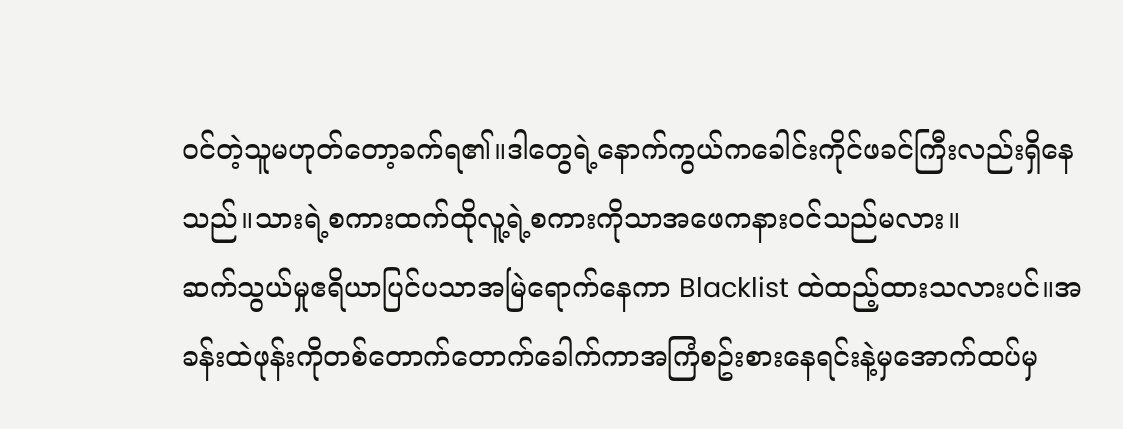ဝင်တဲ့သူမဟုတ်တော့ခက်ရ၏။ဒါတွေရဲ့နောက်ကွယ်ကခေါင်းကိုင်ဖခင်ကြီးလည်းရှိနေသည်။သားရဲ့စကားထက်ထိုလူ့ရဲ့စကားကိုသာအဖေကနားဝင်သည်မလား။
ဆက်သွယ်မှုဧရိယာပြင်ပသာအမြဲရောက်နေကာ Blacklist ထဲထည့်ထားသလားပင်။အခန်းထဲဖုန်းကိုတစ်တောက်တောက်ခေါက်ကာအကြံစဥ်းစားနေရင်းနဲ့မှအောက်ထပ်မှ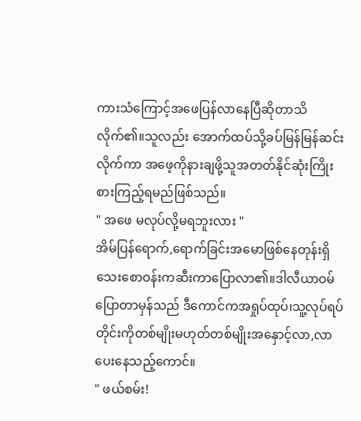ကားသံကြောင့်အဖေပြန်လာနေပြီဆိုတာသိလိုက်၏။သူလည်း အောက်ထပ်သို့ခပ်မြန်မြန်ဆင်းလိုက်ကာ အဖေ့ကိုနားချဖို့သူအတတ်နိုင်ဆုံးကြိုးစားကြည့်ရမည်ဖြစ်သည်။
" အဖေ မလုပ်လို့မရဘူးလား "
အိမ်ပြန်ရောက်,ရောက်ခြင်းအမောဖြစ်နေတုန်းရှိသေးစောဝန်းကဆီးကာပြောလာ၏။ဒါလီယာဝမ်ပြောတာမှန်သည် ဒီကောင်ကအရှုပ်ထုပ်၊သူ့လုပ်ရပ်
တိုင်းကိုတစ်မျိုးမဟုတ်တစ်မျိုးအနှောင့်လာ,လာပေးနေသည့်ကောင်။
" ဖယ်စမ်း!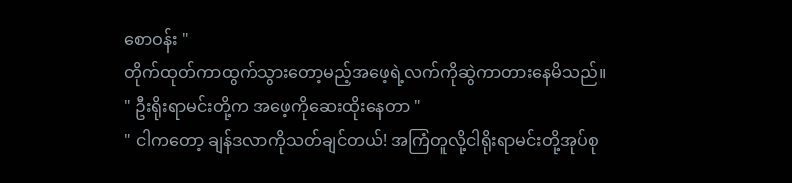စောဝန်း "
တိုက်ထုတ်ကာထွက်သွားတော့မည့်အဖေ့ရဲ့လက်ကိုဆွဲကာတားနေမိသည်။
" ဦးရိုးရာမင်းတို့က အဖေ့ကိုဆေးထိုးနေတာ "
" ငါကတော့ ချန်ဒလာကိုသတ်ချင်တယ်! အကြံတူလို့ငါရိုးရာမင်းတို့အုပ်စု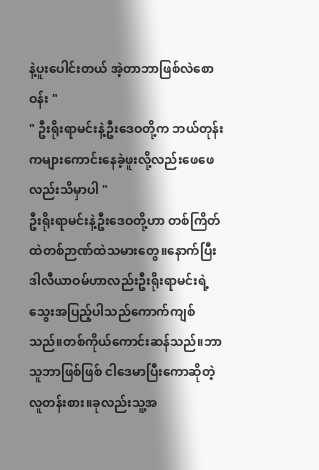နဲ့ပူးပေါင်းတယ် အဲ့တာဘာဖြစ်လဲစောဝန်း "
" ဦးရိုးရာမင်းနဲ့ဦးဒေဝတို့က ဘယ်တုန်းကများကောင်းနေခဲ့ဖူးလို့လည်းဖေဖေလည်းသိမှာပါ "
ဦးရိုးရာမင်းနဲ့ဦးဒေဝတို့ဟာ တစ်ကြိတ်ထဲတစ်ဉာဏ်ထဲသမားတွေ။နောက်ပြီးဒါလီယာဝမ်ဟာလည်းဦးရိုးရာမင်းရဲ့ သွေးအပြည့်ပါသည်ကောက်ကျစ်သည်။တစ်ကိုယ်ကောင်းဆန်သည်။ဘာသူဘာဖြစ်ဖြစ် ငါဒေမာပြီးကောဆိုတဲ့လူတန်းစား။ခုလည်းသူ့အ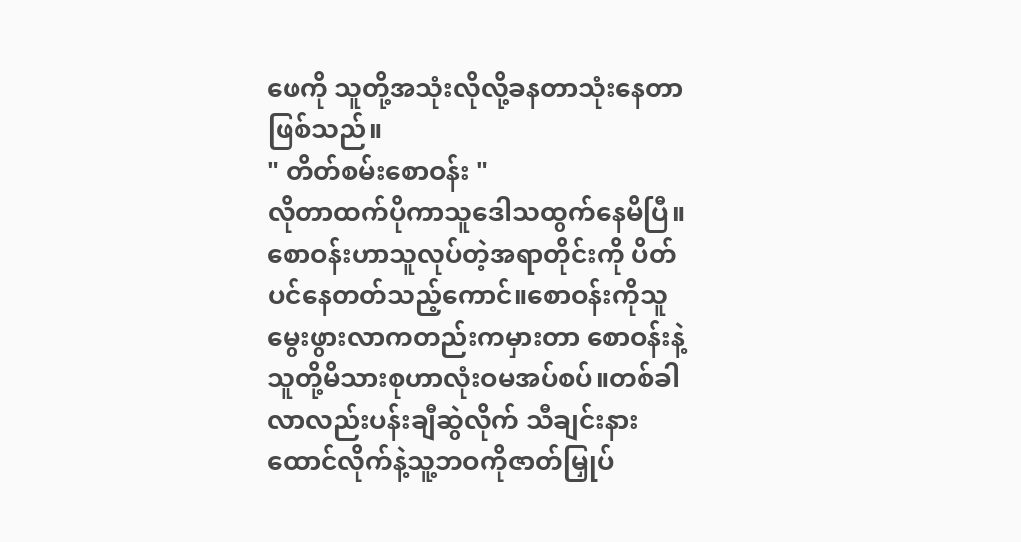ဖေကို သူတို့အသုံးလိုလို့ခနတာသုံးနေတာဖြစ်သည်။
" တိတ်စမ်းစောဝန်း "
လိုတာထက်ပိုကာသူဒေါသထွက်နေမိပြီ။စောဝန်းဟာသူလုပ်တဲ့အရာတိုင်းကို ပိတ်ပင်နေတတ်သည့်ကောင်။စောဝန်းကိုသူမွေးဖွားလာကတည်းကမှားတာ စောဝန်းနဲ့သူတို့မိသားစုဟာလုံးဝမအပ်စပ်။တစ်ခါလာလည်းပန်းချီဆွဲလိုက် သီချင်းနားထောင်လိုက်နဲ့သူ့ဘဝကိုဇာတ်မြှုပ်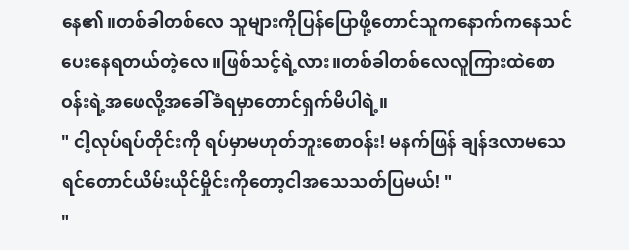နေ၏။တစ်ခါတစ်လေ သူများကိုပြန်ပြောဖို့တောင်သူကနောက်ကနေသင်ပေးနေရတယ်တဲ့လေ။ဖြစ်သင့်ရဲ့လား။တစ်ခါတစ်လေလူကြားထဲစောဝန်းရဲ့အဖေလို့အခေါ်ခံရမှာတောင်ရှက်မိပါရဲ့။
" ငါ့လုပ်ရပ်တိုင်းကို ရပ်မှာမဟုတ်ဘူးစောဝန်း! မနက်ဖြန် ချန်ဒလာမသေရင်တောင်ယိမ်းယိုင်မှိုင်းကိုတော့ငါအသေသတ်ပြမယ်! "
"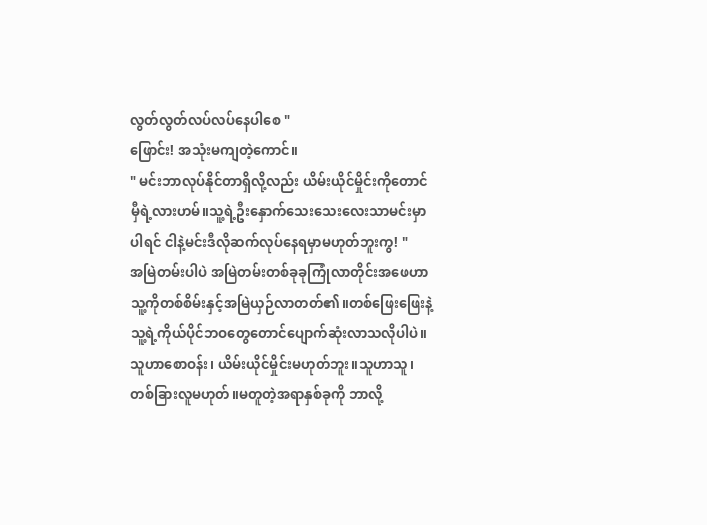လွတ်လွတ်လပ်လပ်နေပါစေ "
ဖြောင်း! အသုံးမကျတဲ့ကောင်။
" မင်းဘာလုပ်နိုင်တာရှိလို့လည်း ယိမ်းယိုင်မှိုင်းကိုတောင်မှီရဲ့လားဟမ်။သူ့ရဲ့ဦးနှောက်သေးသေးလေးသာမင်းမှာပါရင် ငါနဲ့မင်းဒီလိုဆက်လုပ်နေရမှာမဟုတ်ဘူးကွ! "
အမြဲတမ်းပါပဲ အမြဲတမ်းတစ်ခုခုကြုံလာတိုင်းအဖေဟာသူ့ကိုတစ်စိမ်းနှင့်အမြဲယှဉ်လာတတ်၏။တစ်ဖြေးဖြေးနဲ့ သူ့ရဲ့ကိုယ်ပိုင်ဘဝတွေတောင်ပျောက်ဆုံးလာသလိုပါပဲ။သူဟာစောဝန်း၊ ယိမ်းယိုင်မှိုင်းမဟုတ်ဘူး။သူဟာသူ၊တစ်ခြားလူမဟုတ်။မတူတဲ့အရာနှစ်ခုကို ဘာလို့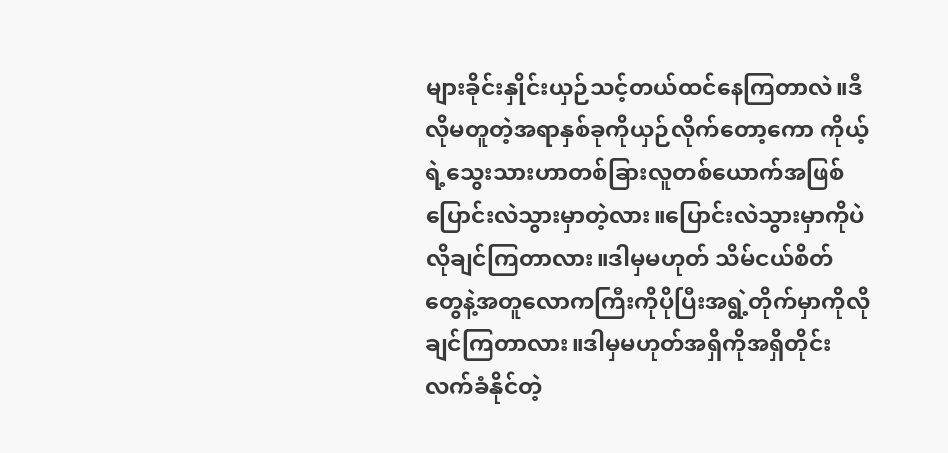များခိုင်းနှိုင်းယှဉ်သင့်တယ်ထင်နေကြတာလဲ။ဒီလိုမတူတဲ့အရာနှစ်ခုကိုယှဉ်လိုက်တော့ကော ကိုယ့်ရဲ့သွေးသားဟာတစ်ခြားလူတစ်ယောက်အဖြစ်ပြောင်းလဲသွားမှာတဲ့လား။ပြောင်းလဲသွားမှာကိုပဲလိုချင်ကြတာလား။ဒါမှမဟုတ် သိမ်ငယ်စိတ်တွေနဲ့အတူလောကကြီးကိုပိုပြီးအရွဲ့တိုက်မှာကိုလိုချင်ကြတာလား။ဒါမှမဟုတ်အရှိကိုအရှိတိုင်းလက်ခံနိုင်တဲ့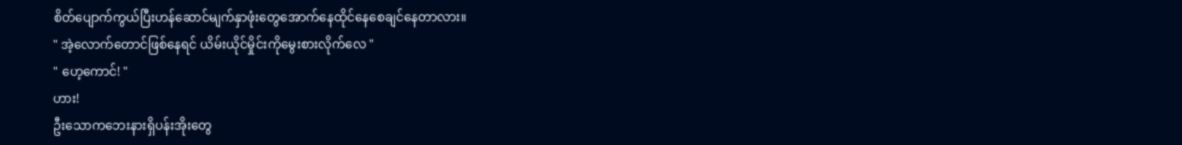စိတ်ပျောက်ကွယ်ပြီးဟန်ဆောင်မျက်နှာဖုံးတွေအောက်နေထိုင်နေစေချင်နေတာလား။
" အဲ့လောက်တောင်ဖြစ်နေရင် ယိမ်းယိုင်မှိုင်းကိုမွေးစားလိုက်လေ "
" ဟေ့ကောင်! "
ဟား!
ဦးသောကဘေးနားရှိပန်းအိုးတွေ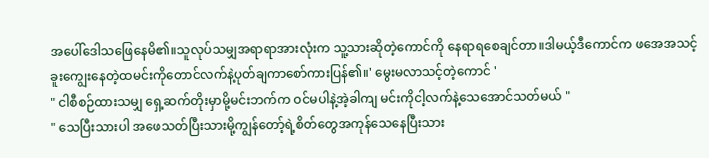အပေါ်ဒေါသဖြေနေမိ၏။သူလုပ်သမျှအရာရာအားလုံးက သူ့သားဆိုတဲ့ကောင်ကို နေရာရစေချင်တာ။ဒါမယ့်ဒီကောင်က ဖအေအသင့်ခူးကျွေးနေတဲ့ထမင်းကိုတောင်လက်နဲ့ပုတ်ချကာစော်ကားပြန်၏။' မွေးမလာသင့်တဲ့ကောင် '
" ငါစီစဉ်ထားသမျှ ရှေ့ဆက်တိုးမှာမို့မင်းဘက်က ဝင်မပါနဲ့အဲ့ခါကျ မင်းကိုငါ့လက်နဲ့သေအောင်သတ်မယ် "
" သေပြီးသားပါ အဖေသတ်ပြီးသားမို့ကျွန်တော့်ရဲ့စိတ်တွေအကုန်သေနေပြီးသား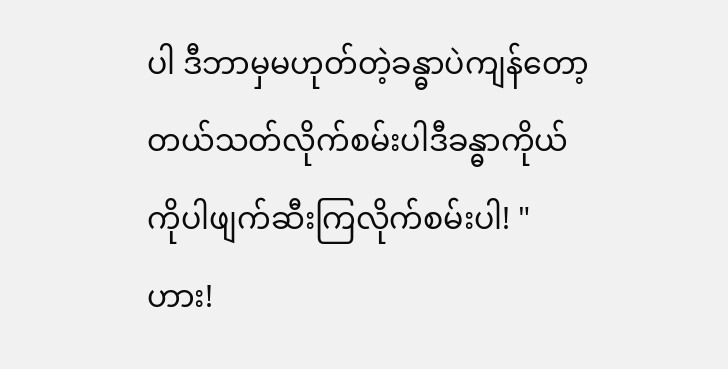ပါ ဒီဘာမှမဟုတ်တဲ့ခန္ဓာပဲကျန်တော့တယ်သတ်လိုက်စမ်းပါဒီခန္ဓာကိုယ်ကိုပါဖျက်ဆီးကြလိုက်စမ်းပါ! "
ဟား!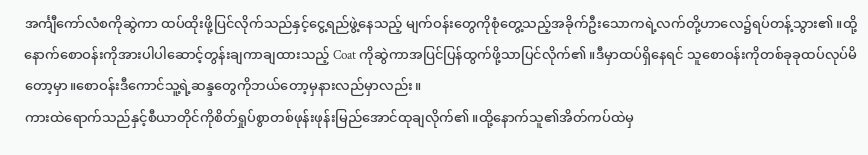အင်္ကျီကော်လံစကိုဆွဲကာ ထပ်ထိုးဖို့ပြင်လိုက်သည်နှင့်ငွေ့ရည်ဖွဲ့နေသည့် မျက်ဝန်းတွေကိုစုံတွေ့သည့်အခိုက်ဦးသောကရဲ့လက်တို့ဟာလေ၌ရပ်တန့်သွား၏။ထို့နောက်စောဝန်းကိုအားပါပါဆောင့်တွန်းချကာချထားသည့် Coat ကိုဆွဲကာအပြင်ပြန်ထွက်ဖို့သာပြင်လိုက်၏။ဒီမှာထပ်ရှိနေရင် သူစောဝန်းကိုတစ်ခုခုထပ်လုပ်မိတော့မှာ။စောဝန်းဒီကောင်သူ့ရဲ့ဆန္ဒတွေကိုဘယ်တော့မှနားလည်မှာလည်း။
ကားထဲရောက်သည်နှင့်စီယာတိုင်ကိုစိတ်ရှုပ်စွာတစ်ဖုန်းဖုန်းမြည်အောင်ထုချလိုက်၏။ထို့နောက်သူ၏အိတ်ကပ်ထဲမှ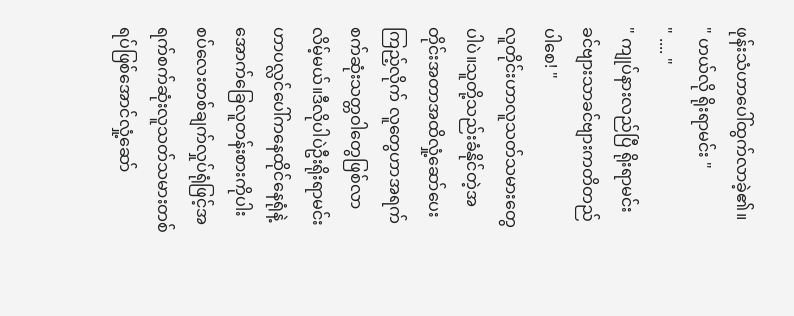ဖုန်းသံဟာပေါ်ထွက်လာခဲ့၏။
" ဟယ်လို ရိုးရာမင်း "
" .... "
" ကျုပ်နားလည်ပြီ ရိုးရာမင်း ခင်ဗျားသာခင်ဗျားကတိတည်ပါစေ! "
လူတိုင်းဟာလူသတ်သမားတွေပါပဲ။သူတို့သည်းခံနိုင်တဲ့အတိုင်းအတာအထိလှုံ့ဆော်ပေးကြည့်လိုက် လူတွေဟာအရက်စက်ဆုံးသတ္တဝါတွေဖြစ်လာလိမ့်မယ်။ဒီလိုပါပဲဦးရိုးရာမင်းဟာပလ္လင်ပေါ်ကနေထိုင်နေရုံနဲ့အောက်ခြေလူတန်းစားကိုပါးစပ်လေးတစ်ချက်လှုပ်ရုံဖြင့်အရက်စက်ဆုံးလူသတ်သမားတစ်ရပ်ဖြစ်အောင်လှုံ့ဆော်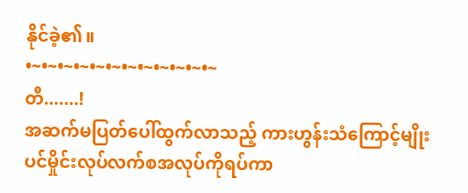နိုင်ခဲ့၏။
•~•~•~•~•~•~•~•~•~•~•~•~
တီ.......!
အဆက်မပြတ်ပေါ်ထွက်လာသည့် ကားဟွန်းသံကြောင့်မျိုးပင်မှိုင်းလုပ်လက်စအလုပ်ကိုရပ်ကာ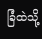ခြံထဲသို့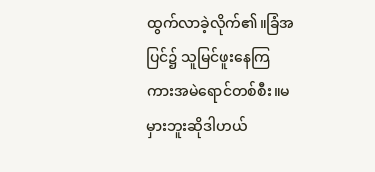ထွက်လာခဲ့လိုက်၏။ခြံအပြင်၌ သူမြင်ဖူးနေကြကားအမဲရောင်တစ်စီး။မမှားဘူးဆိုဒါဟယ်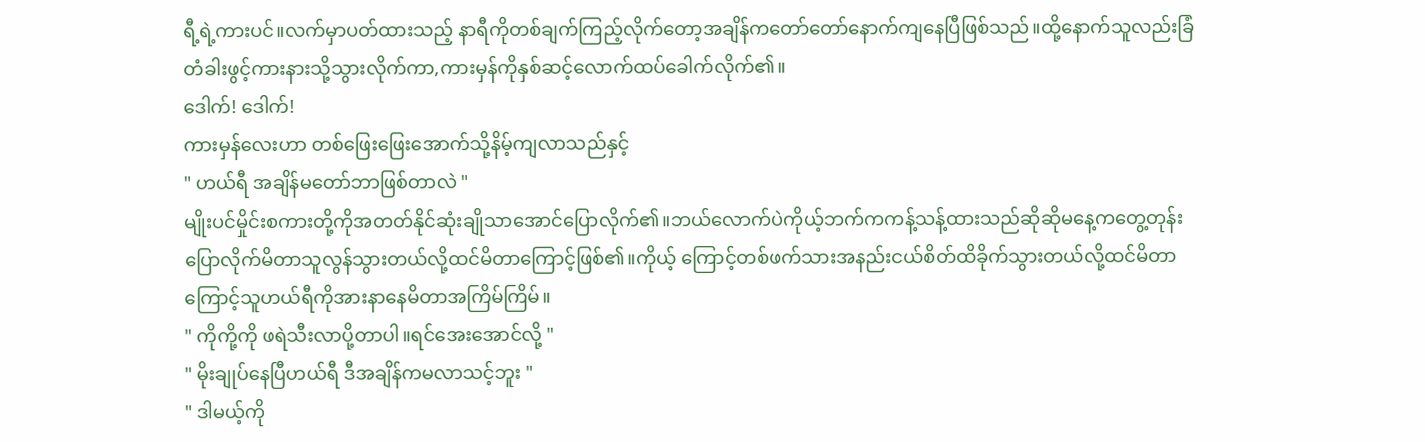ရီ့ရဲ့ကားပင်။လက်မှာပတ်ထားသည့် နာရီကိုတစ်ချက်ကြည့်လိုက်တော့အချိန်ကတော်တော်နောက်ကျနေပြီဖြစ်သည်။ထို့နောက်သူလည်းခြံတံခါးဖွင့်ကားနားသို့သွားလိုက်ကာ,ကားမှန်ကိုနှစ်ဆင့်လောက်ထပ်ခေါက်လိုက်၏။
ဒေါက်! ဒေါက်!
ကားမှန်လေးဟာ တစ်ဖြေးဖြေးအောက်သို့နိမ့်ကျလာသည်နှင့်
" ဟယ်ရီ အချိန်မတော်ဘာဖြစ်တာလဲ "
မျိုးပင်မှိုင်းစကားတို့ကိုအတတ်နိုင်ဆုံးချိုသာအောင်ပြောလိုက်၏။ဘယ်လောက်ပဲကိုယ့်ဘက်ကကန့်သန့်ထားသည်ဆိုဆိုမနေ့ကတွေ့တုန်းပြောလိုက်မိတာသူလွန်သွားတယ်လို့ထင်မိတာကြောင့်ဖြစ်၏။ကိုယ့် ကြောင့်တစ်ဖက်သားအနည်းငယ်စိတ်ထိခိုက်သွားတယ်လို့ထင်မိတာကြောင့်သူဟယ်ရီကိုအားနာနေမိတာအကြိမ်ကြိမ်။
" ကိုကို့ကို ဖရဲသီးလာပို့တာပါ။ရင်အေးအောင်လို့ "
" မိုးချုပ်နေပြီဟယ်ရီ ဒီအချိန်ကမလာသင့်ဘူး "
" ဒါမယ့်ကို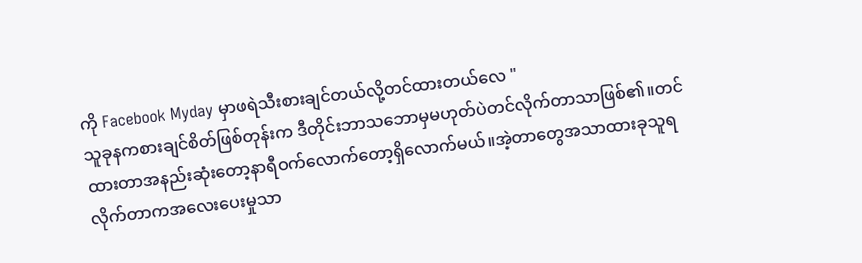ကို Facebook Myday မှာဖရဲသီးစားချင်တယ်လို့တင်ထားတယ်လေ "
သူခုနကစားချင်စိတ်ဖြစ်တုန်းက ဒီတိုင်းဘာသဘောမှမဟုတ်ပဲတင်လိုက်တာသာဖြစ်၏။တင်ထားတာအနည်းဆုံးတော့နာရီဝက်လောက်တော့ရှိလောက်မယ်။အဲ့တာတွေအသာထားခုသူရလိုက်တာကအလေးပေးမှုသာ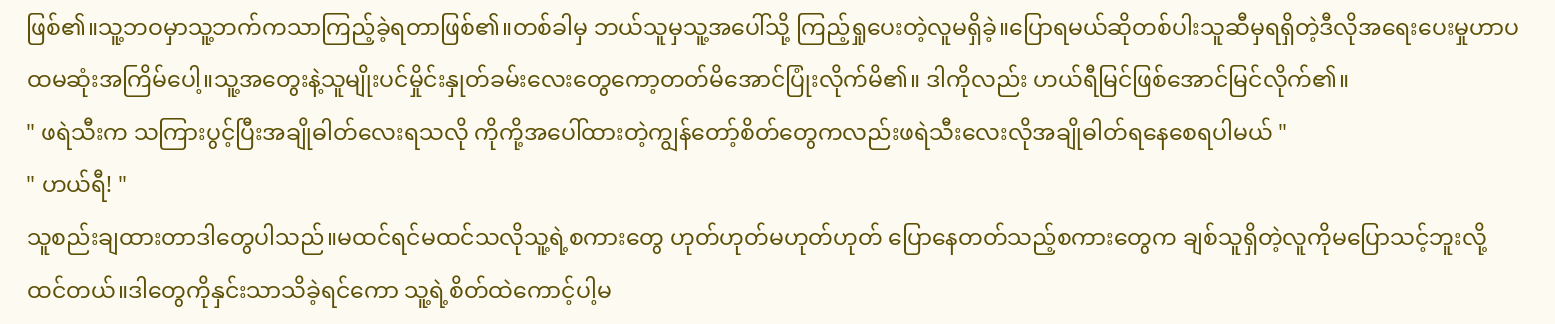ဖြစ်၏။သူ့ဘဝမှာသူ့ဘက်ကသာကြည့်ခဲ့ရတာဖြစ်၏။တစ်ခါမှ ဘယ်သူမှသူ့အပေါ်သို့ ကြည့်ရှုပေးတဲ့လူမရှိခဲ့။ပြောရမယ်ဆိုတစ်ပါးသူဆီမှရရှိတဲ့ဒီလိုအရေးပေးမှုဟာပထမဆုံးအကြိမ်ပေါ့။သူ့အတွေးနဲ့သူမျိုးပင်မှိုင်းနှုတ်ခမ်းလေးတွေကော့တတ်မိအောင်ပြုံးလိုက်မိ၏။ ဒါကိုလည်း ဟယ်ရီမြင်ဖြစ်အောင်မြင်လိုက်၏။
" ဖရဲသီးက သကြားပွင့်ပြီးအချိုဓါတ်လေးရသလို ကိုကို့အပေါ်ထားတဲ့ကျွန်တော့်စိတ်တွေကလည်းဖရဲသီးလေးလိုအချိုဓါတ်ရနေစေရပါမယ် "
" ဟယ်ရီ! "
သူစည်းချထားတာဒါတွေပါသည်။မထင်ရင်မထင်သလိုသူ့ရဲ့စကားတွေ ဟုတ်ဟုတ်မဟုတ်ဟုတ် ပြောနေတတ်သည့်စကားတွေက ချစ်သူရှိတဲ့လူကိုမပြောသင့်ဘူးလို့ထင်တယ်။ဒါတွေကိုနှင်းသာသိခဲ့ရင်ကော သူ့ရဲ့စိတ်ထဲကောင့်ပါ့မ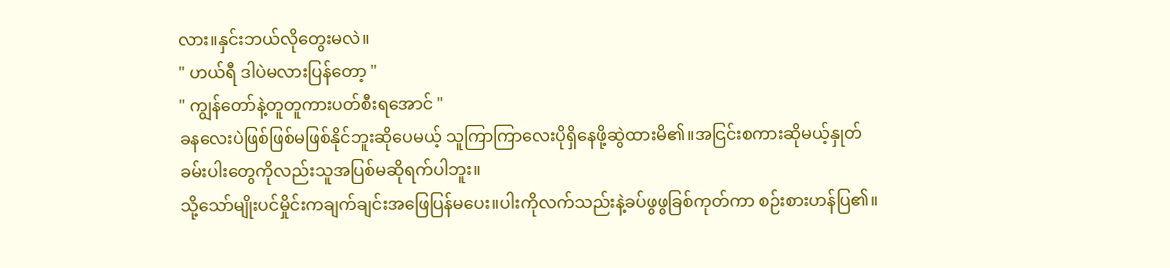လား။နှင်းဘယ်လိုတွေးမလဲ။
" ဟယ်ရီ ဒါပဲမလားပြန်တော့ "
" ကျွန်တော်နဲ့တူတူကားပတ်စီးရအောင် "
ခနလေးပဲဖြစ်ဖြစ်မဖြစ်နိုင်ဘူးဆိုပေမယ့် သူကြာကြာလေးပိုရှိနေဖို့ဆွဲထားမိ၏။အငြင်းစကားဆိုမယ့်နှုတ်ခမ်းပါးတွေကိုလည်းသူအပြစ်မဆိုရက်ပါဘူး။
သို့သော်မျိုးပင်မှိုင်းကချက်ချင်းအဖြေပြန်မပေး။ပါးကိုလက်သည်းနဲ့ခပ်ဖွဖွခြစ်ကုတ်ကာ စဉ်းစားဟန်ပြ၏။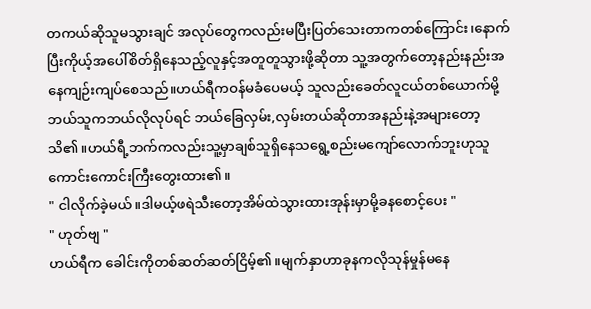တကယ်ဆိုသူမသွားချင် အလုပ်တွေကလည်းမပြီးပြတ်သေးတာကတစ်ကြောင်း၊နောက်ပြီးကိုယ့်အပေါ်စိတ်ရှိနေသည့်လူနှင့်အတူတူသွားဖို့ဆိုတာ သူ့အတွက်တော့နည်းနည်းအနေကျဉ်းကျပ်စေသည်။ဟယ်ရီကဝန်မခံပေမယ့် သူလည်းခေတ်လူငယ်တစ်ယောက်မို့ ဘယ်သူကဘယ်လိုလုပ်ရင် ဘယ်ခြေလှမ်း,လှမ်းတယ်ဆိုတာအနည်းနဲ့အများတော့သိ၏။ဟယ်ရီ့ဘက်ကလည်းသူ့မှာချစ်သူရှိနေသရွေ့စည်းမကျော်လောက်ဘူးဟုသူကောင်းကောင်းကြီးတွေးထား၏။
" ငါလိုက်ခဲ့မယ်။ဒါမယ့်ဖရဲသီးတော့အိမ်ထဲသွားထားအုန်းမှာမို့ခနစောင့်ပေး "
" ဟုတ်ဗျ "
ဟယ်ရီက ခေါင်းကိုတစ်ဆတ်ဆတ်ငြိမ့်၏။မျက်နှာဟာခုနကလိုသုန်မှုန်မနေ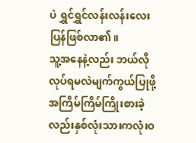ပဲ ရွှင်ရွှင်လန်းလန်းလေးပြန်ဖြစ်လာ၏။
သူ့အနေနဲ့လည်း ဘယ်လိုလုပ်ရမလဲမျက်ကွယ်ပြုဖို့အကြိမ်ကြိမ်ကြိုးစားခဲ့လည်းနှစ်လုံးသားကလုံးဝ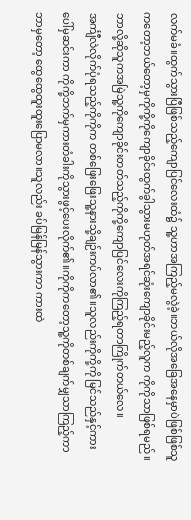လက်မခံ။ထွက်သွားပြီဖြစ်သည့်ကျောပြင်လေးထံ၌ သူ့ဟာအကြည့်မလွဲခဲ့။ဘယ်လိုအခြေအနေမှာပဲဖြစ်ဖြစ်သူကတော့ဘယ်တော့မှကိုကို့ကိုကျောခိုင်းထွက်ခွါသွားမဟုတ်အရင်ဆုံးကျောခိုင်းမည့်လူက ကိုကိုသာဖြစ်ရမည်။ဘာလို့ဆိုသူကအမြဲသူ့ကိုကျောခိုင်းတတ်သည့်ကိုကို့ကျောပြင်လေးကိုကြည့်ရတာကြိုက်တယ်လေ။
အင်္ကျီလဲလိုက်ပုံရသည့်ကိုကိုက တစ်ဖြေးဖြေးသူ့နားသို့ချဉ်းကပ်လာ၏။သူလည်းကိုကို့ကို မြင်သည်နှင့်ကားပေါ်မှဆင်းကာ ကိုကို့ဘက်မှကားတံခါးကိုသွားဖွင့်ပေးလိုက်၏။ကိုကိုကတော့သူ့ကိုတစ်ချက်မျှသာကြည့်ကာဘာမှတော့ ထွေထွေထူးထူးပြောမလာ။သူလည်း ခပ်မြန်မြန်သွားကာ ကားထဲ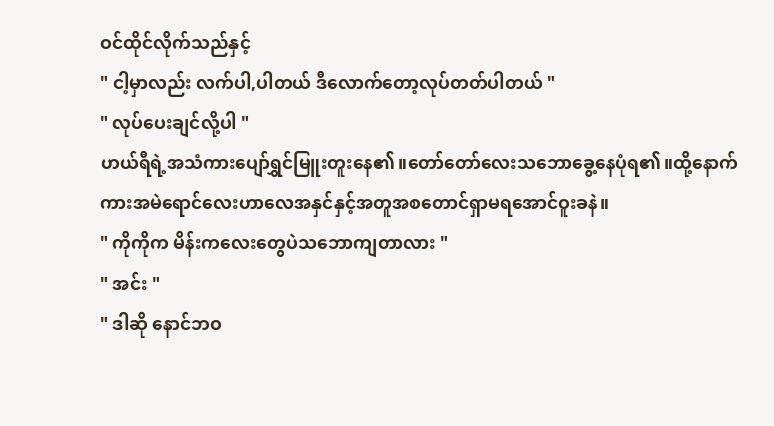ဝင်ထိုင်လိုက်သည်နှင့်
" ငါ့မှာလည်း လက်ပါ,ပါတယ် ဒီလောက်တော့လုပ်တတ်ပါတယ် "
" လုပ်ပေးချင်လို့ပါ "
ဟယ်ရီရဲ့အသံကားပျော်ရွှင်မြူးတူးနေ၏။တော်တော်လေးသဘောခွေ့နေပုံရ၏။ထို့နောက် ကားအမဲရောင်လေးဟာလေအနှင်နှင့်အတူအစတောင်ရှာမရအောင်ဝူးခနဲ။
" ကိုကိုက မိန်းကလေးတွေပဲသဘောကျတာလား "
" အင်း "
" ဒါဆို နောင်ဘဝ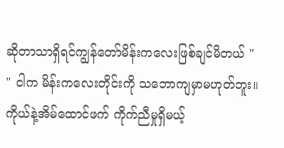ဆိုတာသာရှိရင်ကျွန်တော်မိန်းကလေးဖြစ်ချင်မိတယ် "
" ငါက မိန်းကလေးတိုင်းကို သဘောကျမှာမဟုတ်ဘူး။ကိုယ်နဲ့အိမ်ထောင်ဖက် ကိုက်ညီမှုရှိမယ့်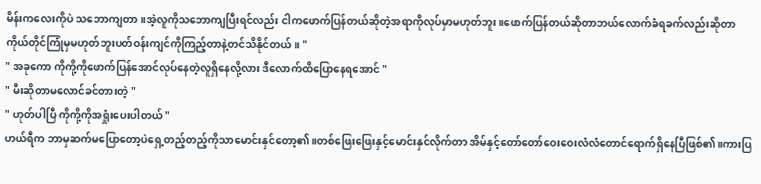မိန်းကလေးကိုပဲ သဘောကျတာ။အဲ့လူကိုသဘောကျပြီးရင်လည်း ငါကဖောက်ပြန်တယ်ဆိုတဲ့အရာကိုလုပ်မှာမဟုတ်ဘူး။ဖောက်ပြန်တယ်ဆိုတာဘယ်လောက်ခံရခက်လည်းဆိုတာကိုယ်တိုင်ကြုံမှမဟုတ်ဘူးပတ်ဝန်းကျင်ကိုကြည့်တာနဲ့တင်သိနိုင်တယ်။ "
" အခုကော ကိုကို့ကိုဖောက်ပြန်အောင်လုပ်နေတဲ့လူရှိနေလို့လား ဒီလောက်ထိပြောနေရအောင် "
" မီးဆိုတာမလောင်ခင်တားတဲ့ "
" ဟုတ်ပါပြီ ကိုကို့ကိုအရှုံးပေးပါတယ် "
ဟယ်ရီက ဘာမှဆက်မပြောတော့ပဲရှေ့တည့်တည့်ကိုသာမောင်းနှင်တော့၏။တစ်ဖြေးဖြေးနှင့်မောင်းနှင်လိုက်တာ အိမ်နှင့်တော်တော်ဝေးဝေးလံလံတောင်ရောက်ရှိနေပြီဖြစ်၏။ကားပြ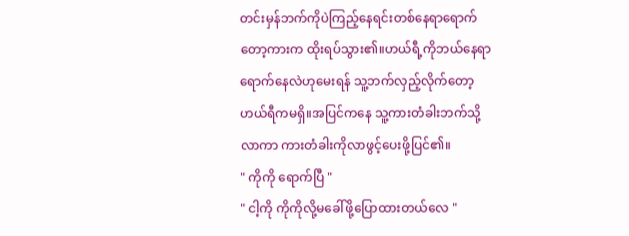တင်းမှန်ဘက်ကိုပဲကြည့်နေရင်းတစ်နေရာရောက်တော့ကားက ထိုးရပ်သွား၏။ဟယ်ရီ့ကိုဘယ်နေရာရောက်နေလဲဟုမေးရန် သူ့ဘက်လှည့်လိုက်တော့ ဟယ်ရီကမရှိ။အပြင်ကနေ သူ့ကားတံခါးဘက်သို့လာကာ ကားတံခါးကိုလာဖွင့်ပေးဖို့ပြင်၏။
" ကိုကို ရောက်ပြီ "
" ငါ့ကို ကိုကိုလို့မခေါ်ဖို့ပြောထားတယ်လေ "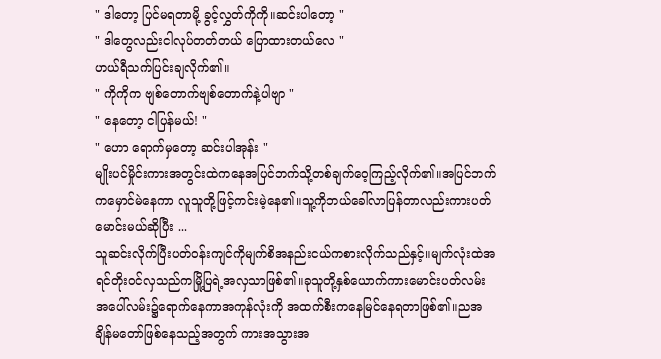" ဒါတော့ ပြင်မရတာမို့ ခွင့်လွှတ်ကိုကို။ဆင်းပါတော့ "
" ဒါတွေလည်းငါလုပ်တတ်တယ် ပြောထားတယ်လေ "
ဟယ်ရီသက်ပြင်းချလိုက်၏။
" ကိုကိုက ဗျစ်တောက်ဗျစ်တောက်နဲ့ပါဗျာ "
" နေတော့ ငါပြန်မယ်! "
" ဟော ရောက်မှတော့ ဆင်းပါအုန်း "
မျိုးပင်မှိုင်းကားအတွင်းထဲကနေအပြင်ဘက်သို့တစ်ချက်ဝေ့ကြည့်လိုက်၏။အပြင်ဘက်ကမှောင်မဲနေကာ လူသူတို့ဖြင့်ကင်းမဲ့နေ၏။သူ့ကိုဘယ်ခေါ်လာပြန်တာလည်းကားပတ်မောင်းမယ်ဆိုပြီး ...
သူဆင်းလိုက်ပြီးပတ်ဝန်းကျင်ကိုမျက်စိအနည်းငယ်ကစားလိုက်သည်နှင့်။မျက်လုံးထဲအရင်တိုးဝင်လှသည်ကမြို့ပြရဲ့အလှသာဖြစ်၏။ခုသူတို့နှစ်ယောက်ကားမောင်းပတ်လမ်းအပေါ်လမ်း၌ရောက်နေကာအကုန်လုံးကို အထက်စီးကနေမြင်နေရတာဖြစ်၏။ညအချိန်မတော်ဖြစ်နေသည့်အတွက် ကားအသွားအ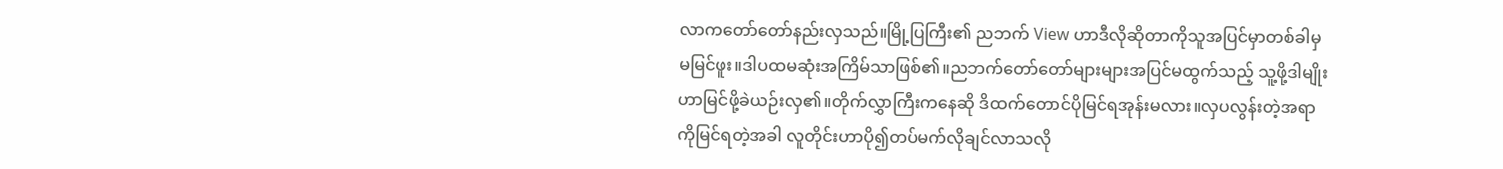လာကတော်တော်နည်းလှသည်။မြို့ပြကြီး၏ ညဘက် View ဟာဒီလိုဆိုတာကိုသူအပြင်မှာတစ်ခါမှမမြင်ဖူး။ဒါပထမဆုံးအကြိမ်သာဖြစ်၏။ညဘက်တော်တော်များများအပြင်မထွက်သည့် သူ့ဖို့ဒါမျိုးဟာမြင်ဖို့ခဲယဉ်းလှ၏။တိုက်လွှာကြီးကနေဆို ဒိထက်တောင်ပိုမြင်ရအုန်းမလား။လှပလွန်းတဲ့အရာကိုမြင်ရတဲ့အခါ လူတိုင်းဟာပို၍တပ်မက်လိုချင်လာသလို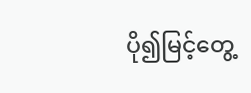ပို၍မြင့်တွေ့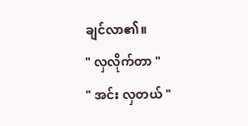ချင်လာ၏။
" လှလိုက်တာ "
" အင်း လှတယ် "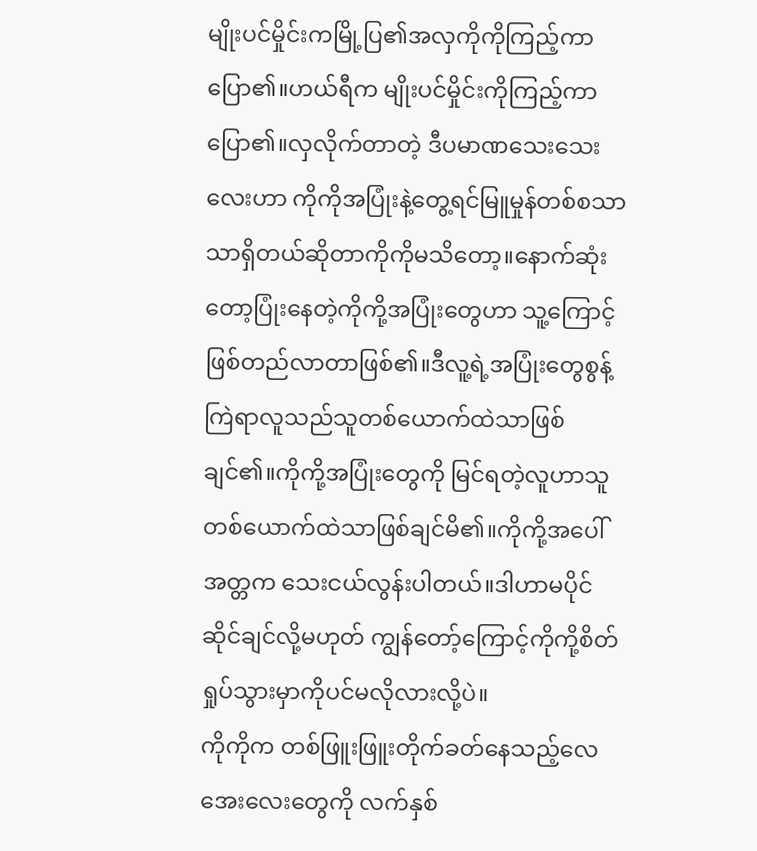မျိုးပင်မှိုင်းကမြို့ပြ၏အလှကိုကိုကြည့်ကာပြော၏။ဟယ်ရီက မျိုးပင်မှိုင်းကိုကြည့်ကာပြော၏။လှလိုက်တာတဲ့ ဒီပမာဏသေးသေးလေးဟာ ကိုကိုအပြုံးနဲ့တွေ့ရင်မြူမှုန်တစ်စသာသာရှိတယ်ဆိုတာကိုကိုမသိတော့။နောက်ဆုံးတော့ပြုံးနေတဲ့ကိုကို့အပြုံးတွေဟာ သူ့ကြောင့်ဖြစ်တည်လာတာဖြစ်၏။ဒီလူ့ရဲ့အပြုံးတွေစွန့်ကြဲရာလူသည်သူတစ်ယောက်ထဲသာဖြစ်ချင်၏။ကိုကို့အပြုံးတွေကို မြင်ရတဲ့လူဟာသူတစ်ယောက်ထဲသာဖြစ်ချင်မိ၏။ကိုကို့အပေါ်အတ္တက သေးငယ်လွန်းပါတယ်။ဒါဟာမပိုင်ဆိုင်ချင်လို့မဟုတ် ကျွန်တော့်ကြောင့်ကိုကို့စိတ်ရှုပ်သွားမှာကိုပင်မလိုလားလို့ပဲ။
ကိုကိုက တစ်ဖြူးဖြူးတိုက်ခတ်နေသည့်လေအေးလေးတွေကို လက်နှစ်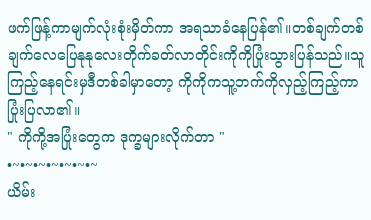ဖက်ဖြန့်ကာမျက်လုံးစုံးမှိတ်ကာ အရသာခံနေပြန်၏။တစ်ချက်တစ်ချက်လေပြေနုနုလေးတိုက်ခတ်လာတိုင်းကိုကိုပြုံးသွားပြန်သည်။သူကြည့်နေရင်းမှဒီတစ်ခါမှာတော့ ကိုကိုကသူ့ဘက်ကိုလှည့်ကြည့်ကာပြုံးပြလာ၏။
" ကိုကို့အပြုံးတွေက ဒုက္ခများလိုက်တာ "
•~•~•~•~•~•~•~
ယိမ်း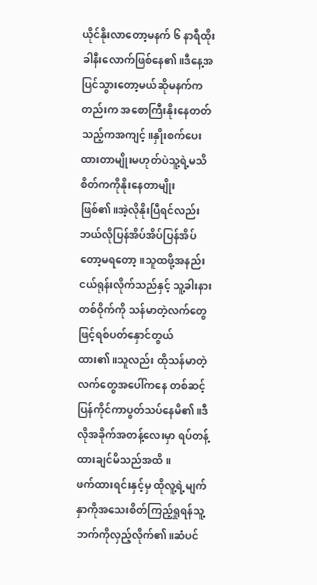ယိုင်နိုးလာတော့မနက် ၆ နာရီထိုးခါနီးလောက်ဖြစ်နေ၏။ဒီနေ့အပြင်သွားတော့မယ်ဆိုမနက်ကတည်းက အစောကြီးနိုးနေတတ်သည့်ကအကျင့်။နှိုးစက်ပေးထားတာမျိုးမဟုတ်ပဲသူ့ရဲ့မသိစိတ်ကကိုနိုးနေတာမျိုးဖြစ်၏။အဲ့လိုနိုးပြီရင်လည်းဘယ်လိုပြန်အိပ်အိပ်ပြန်အိပ်တော့မရတော့။သူထဖို့အနည်းငယ်ရုန်းလိုက်သည်နှင့် သူ့ခါးနားတစ်ဝိုက်ကို သန်မာတဲ့လက်တွေဖြင့်ရစ်ပတ်နှောင်တွယ်ထား၏။သူလည်း ထိုသန်မာတဲ့လက်တွေအပေါ်ကနေ တစ်ဆင့်ပြန်ကိုင်ကာပွတ်သပ်နေမိ၏။ဒီလိုအခိုက်အတန့်လေးမှာ ရပ်တန့်ထားချင်မိသည်အထိ။
ဖက်ထားရင်းနှင့်မှ ထိုလူ့ရဲ့မျက်နှာကိုအသေးစိတ်ကြည့်ရှုရန်သူ့ဘက်ကိုလှည့်လိုက်၏။ဆံပင်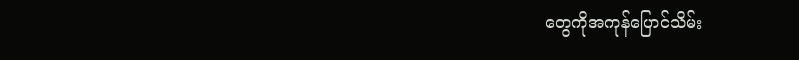တွေကိုအကုန်ပြောင်သိမ်း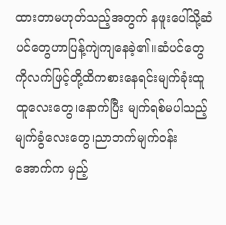ထားတာမဟုတ်သည့်အတွက် နဖူးပေါ်သို့ဆံပင်တွေဟာပြန့်ကျဲကျနေခဲ့၏။ဆံပင်တွေကိုလက်ဖြင့်တို့ထိကစားနေရင်းမျက်ခုံးထူထူလေးတွေ၊နောက်ပြီး မျက်ရစ်မပါသည့်မျက်ခွံလေးတွေ၊ညာဘက်မျက်ဝန်းအောက်က မှည့်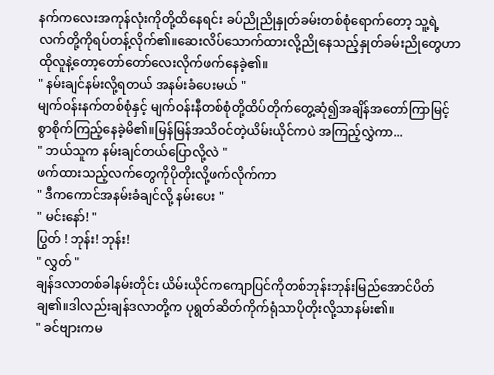နက်ကလေးအကုန်လုံးကိုတို့ထိနေရင်း ခပ်ညိုညိုနှုတ်ခမ်းတစ်စုံရောက်တော့ သူ့ရဲ့လက်တို့ကိုရပ်တန့်လိုက်၏။ဆေးလိပ်သောက်ထားလို့ညိုနေသည့်နှုတ်ခမ်းညိုတွေဟာ ထိုလူနဲ့တော့တော်တော်လေးလိုက်ဖက်နေခဲ့၏။
" နမ်းချင်နမ်းလို့ရတယ် အနမ်းခံပေးမယ် "
မျက်ဝန်းနက်တစ်စုံနှင့် မျက်ဝန်းနီတစ်စုံတို့ထိပ်တိုက်တွေ့ဆုံ၍အချိန်အတော်ကြာမြင့်စွာစိုက်ကြည့်နေခဲ့မိ၏။မြန်မြန်အသိဝင်တဲ့ယိမ်းယိုင်ကပဲ အကြည့်လွှဲကာ...
" ဘယ်သူက နမ်းချင်တယ်ပြောလို့လဲ "
ဖက်ထားသည့်လက်တွေကိုပိုတိုးလို့ဖက်လိုက်ကာ
" ဒီကကောင်အနမ်းခံချင်လို့ နမ်းပေး "
" မင်းနော်! "
ပြွတ် ! ဘုန်း! ဘုန်း!
" လွှတ် "
ချန်ဒလာတစ်ခါနမ်းတိုင်း ယိမ်းယိုင်ကကျောပြင်ကိုတစ်ဘုန်းဘုန်းမြည်အောင်ပိတ်ချ၏။ဒါလည်းချန်ဒလာတို့က ပုရွတ်ဆိတ်ကိုက်ရုံသာပိုတိုးလို့သာနမ်း၏။
" ခင်ဗျားကမ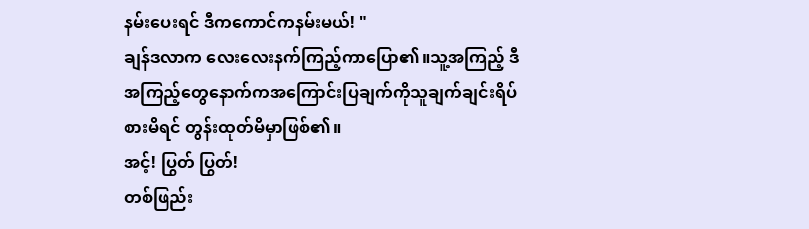နမ်းပေးရင် ဒီကကောင်ကနမ်းမယ်! "
ချန်ဒလာက လေးလေးနက်ကြည့်ကာပြော၏။သူ့အကြည့် ဒီအကြည့်တွေနောက်ကအကြောင်းပြချက်ကိုသူချက်ချင်းရိပ်စားမိရင် တွန်းထုတ်မိမှာဖြစ်၏။
အင့်! ပြွတ် ပြွတ်!
တစ်ဖြည်း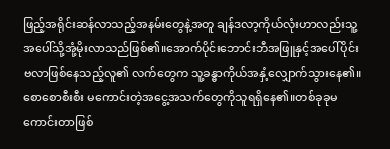ဖြည့်အရိုင်းဆန်လာသည့်အနမ်းတွေနဲ့အတူ ချန်ဒလာ့ကိုယ်လုံးဟာလည်းသူ့အပေါ်သို့အုံ့မိုးလာသည်ဖြစ်၏။အောက်ပိုင်းဘောင်းဘီအဖြူနှင့်အပေါ်ပိုင်းဗလာဖြစ်နေသည့်လူ၏ လက်တွေက သူ့ခန္ဓာကိုယ်အနှံ့လျှောက်သွားနေ၏။စောစောစီးစီး မကောင်းတဲ့အငွေ့အသက်တွေကိုသူရရှိနေ၏။တစ်ခုခုမကောင်းတာဖြစ်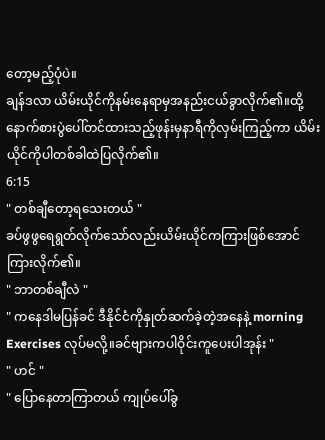တော့မည့်ပုံပဲ။
ချန်ဒလာ ယိမ်းယိုင်ကိုနမ်းနေရာမှအနည်းငယ်ခွာလိုက်၏။ထို့နောက်စားပွဲပေါ်တင်ထားသည့်ဖုန်းမှနာရီကိုလှမ်းကြည့်ကာ ယိမ်းယိုင်ကိုပါတစ်ခါထဲပြလိုက်၏။
6:15
" တစ်ချီတော့ရသေးတယ် "
ခပ်ဖွဖွရေရွတ်လိုက်သော်လည်းယိမ်းယိုင်ကကြားဖြစ်အောင်ကြားလိုက်၏။
" ဘာတစ်ချီလဲ "
" ကနေဒါမပြန်ခင် ဒီနိုင်ငံကိုနှုတ်ဆက်ခဲ့တဲ့အနေနဲ့ morning Exercises လုပ်မလို့။ခင်ဗျားကပါဝိုင်းကူပေးပါအုန်း "
" ဟင် "
" ပြောနေတာကြာတယ် ကျုပ်ပေါ်ခွ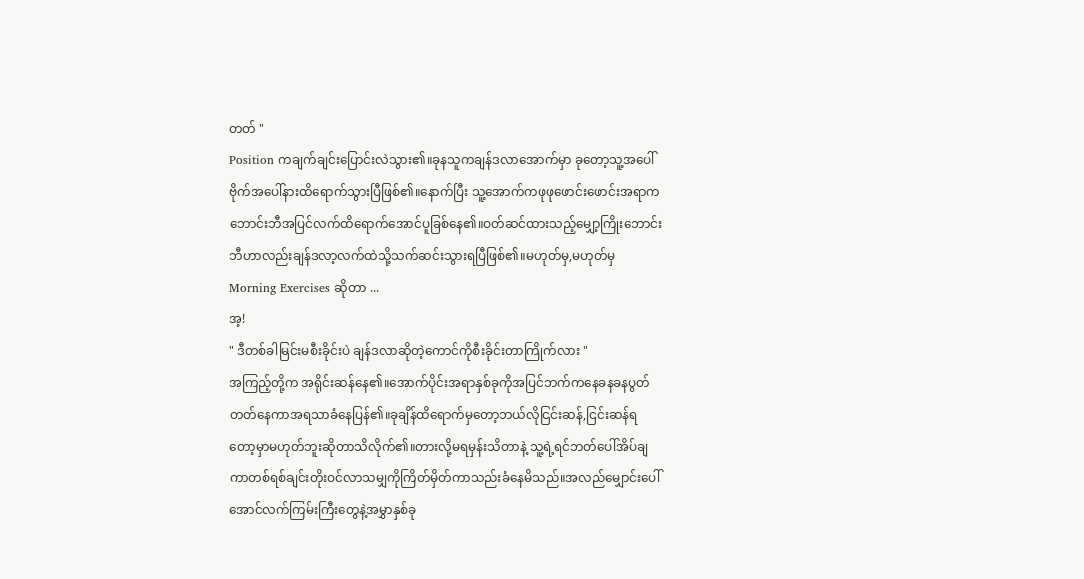တတ် "
Position ကချက်ချင်းပြောင်းလဲသွား၏။ခုနသူကချန်ဒလာအောက်မှာ ခုတော့သူ့အပေါ်ဗိုက်အပေါ်နားထိရောက်သွားပြီဖြစ်၏။နောက်ပြီး သူ့အောက်ကဖုဖုဖောင်းဖောင်းအရာကဘောင်းဘီအပြင်လက်ထိရောက်အောင်ပူခြစ်နေ၏။ဝတ်ဆင်ထားသည့်မျှော့ကြိုးဘောင်းဘီဟာလည်းချန်ဒလာ့လက်ထဲသို့သက်ဆင်းသွားရပြီဖြစ်၏။မဟုတ်မှ,မဟုတ်မှ Morning Exercises ဆိုတာ ...
အ့!
" ဒီတစ်ခါမြင်းမစီးခိုင်းပဲ ချန်ဒလာဆိုတဲ့ကောင်ကိုစီးခိုင်းတာကြိုက်လား "
အကြည့်တို့က အရိုင်းဆန်နေ၏။အောက်ပိုင်းအရာနှစ်ခုကိုအပြင်ဘက်ကနေခနခနပွတ်တတ်နေကာအရသာခံနေပြန်၏။ခုချိန်ထိရောက်မှတော့ဘယ်လိုငြင်းဆန်,ငြင်းဆန်ရတော့မှာမဟုတ်ဘူးဆိုတာသိလိုက်၏။တားလို့မရမှန်းသိတာနဲ့ သူ့ရဲ့ရင်ဘတ်ပေါ်အိပ်ချကာတစ်ရစ်ချင်းတိုးဝင်လာသမျှကိုကြိတ်မှိတ်ကာသည်းခံနေမိသည်။အလည်မျှောင်းပေါ်အောင်လက်ကြမ်းကြီးတွေနဲ့အမွှာနှစ်ခု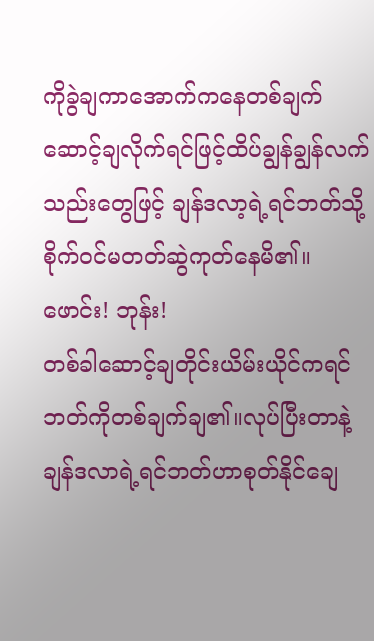ကိုခွဲချကာအောက်ကနေတစ်ချက်ဆောင့်ချလိုက်ရင်ဖြင့်ထိပ်ချွန်ချွန်လက်သည်းတွေဖြင့် ချန်ဒလာ့ရဲ့ရင်ဘတ်သို့စိုက်ဝင်မတတ်ဆွဲကုတ်နေမိ၏။
ဖောင်း! ဘုန်း!
တစ်ခါဆောင့်ချတိုင်းယိမ်းယိုင်ကရင်ဘတ်ကိုတစ်ချက်ချ၏။လုပ်ပြီးတာနဲ့ ချန်ဒလာရဲ့ရင်ဘတ်ဟာစုတ်နိုင်ချေ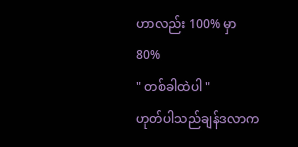ဟာလည်း 100% မှာ 80%
" တစ်ခါထဲပါ "
ဟုတ်ပါသည်ချန်ဒလာက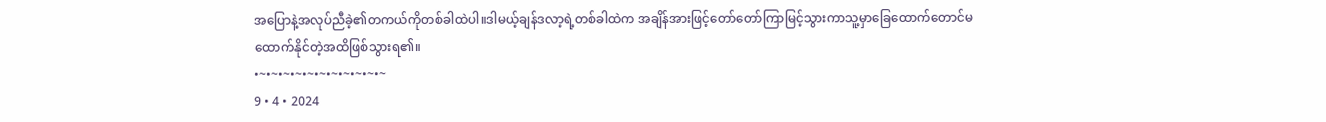အပြောနဲ့အလုပ်ညီခဲ့၏တကယ်ကိုတစ်ခါထဲပါ။ဒါမယ့်ချန်ဒလာ့ရဲ့တစ်ခါထဲက အချိန်အားဖြင့်တော်တော်ကြာမြင့်သွားကာသူ့မှာခြေထောက်တောင်မထောက်နိုင်တဲ့အထိဖြစ်သွားရ၏။
•~•~•~•~•~•~•~•~•~•~•~
9 • 4 • 2024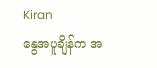Kiran
နွေအပူချိန်က အ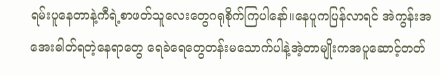ရမ်းပူနေတာနဲ့ကီရဲ့စာဖတ်သူလေးတွေဂရုစိုက်ကြပါနော်။နေပူကပြန်လာရင် အဲကွန်းအအေးဓါတ်ရတဲ့နေရာတွေ ရေခဲရေတွေတန်းမသောက်ပါနဲ့အဲ့တာမျိုးကအပူဆောင့်တတ်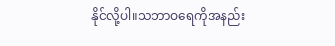နိုင်လို့ပါ။သဘာဝရေကိုအနည်း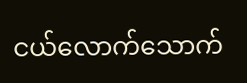ငယ်လောက်သောက်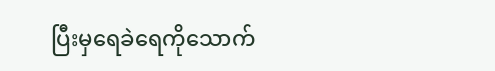ပြီးမှရေခဲရေကိုသောက်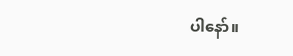ပါနော်။